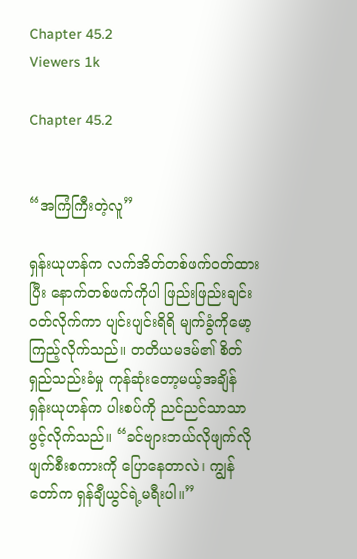Chapter 45.2
Viewers 1k

Chapter 45.2


“အကြံကြီးတဲ့လူ”

ရှန်းယုဟန်က လက်အိတ်တစ်ဖက်ဝတ်ထားပြီး နောက်တစ်ဖက်ကိုပါ ဖြည်းဖြည်းချင်း ဝတ်လိုက်ကာ ပျင်းပျင်းရိရိ မျက်ခွံကိုမော့ကြည့်လိုက်သည်။ တတိယမဒမ်၏ စိတ်ရှည်သည်းခံမှု ကုန်ဆုံးတော့မယ့်အချိန် ရှန်းယုဟန်က ပါးစပ်ကို ညင်ညင်သာသာ ဖွင့်လိုက်သည်။ “ခင်ဗျားဘယ်လိုဖျက်လိုဖျက်စီးစကားကို ပြောနေတာလဲ၊ ကျွန်တော်က ရှန်ချီယွင်ရဲ့မရီးပါ။”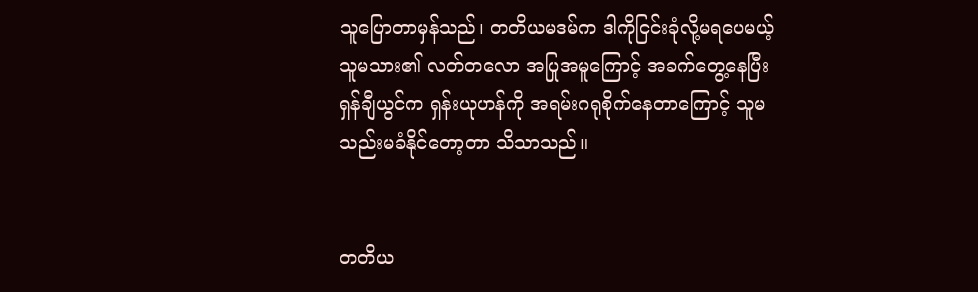သူပြောတာမှန်သည်၊ တတိယမဒမ်က ဒါကိုငြင်းခုံလို့မရပေမယ့် သူမသား၏ လတ်တလော အပြုအမူကြောင့် အခက်တွေ့နေပြီး ရှန်ချီယွင်က ရှန်းယုဟန်ကို အရမ်းဂရုစိုက်နေတာကြောင့် သူမသည်းမခံနိုင်တော့တာ သိသာသည်။


တတိယ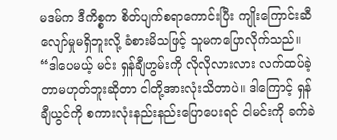မဒမ်က ဒီကိစ္စက စိတ်ပျက်စရာကောင်းပြီး ကျိုးကြောင်းဆီလျော်မှုမရှိဘူးလို့ ခံစားမိသဖြင့် သူမကပြောလိုက်သည်။ “ဒါပေမယ့် မင်း ရှန်ချီဟွမ်းကို လိုလိုလားလား လက်ထပ်ခဲ့တာမဟုတ်ဘူးဆိုတာ ငါတို့အားလုံးသိတာပဲ။ ဒါကြောင့် ရှန်ချီယွင်ကို စကားလုံးနည်းနည်းပြောပေးရင် ငါမင်းကို ခက်ခဲ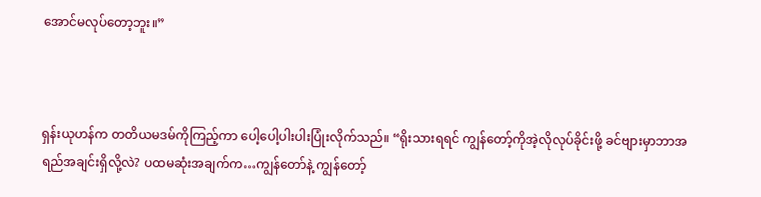အောင်မလုပ်တော့ဘူး။”



ရှန်းယုဟန်က တတိယမဒမ်ကိုကြည့်ကာ ပေါ့ပေါ့ပါးပါးပြုံးလိုက်သည်။ “ရိုးသားရရင် ကျွန်တော့်ကိုအဲ့လိုလုပ်ခိုင်းဖို့ ခင်ဗျားမှာဘာအရည်အချင်းရှိလို့လဲ? ပထမဆုံးအချက်က…ကျွန်တော်နဲ့ ကျွန်တော့်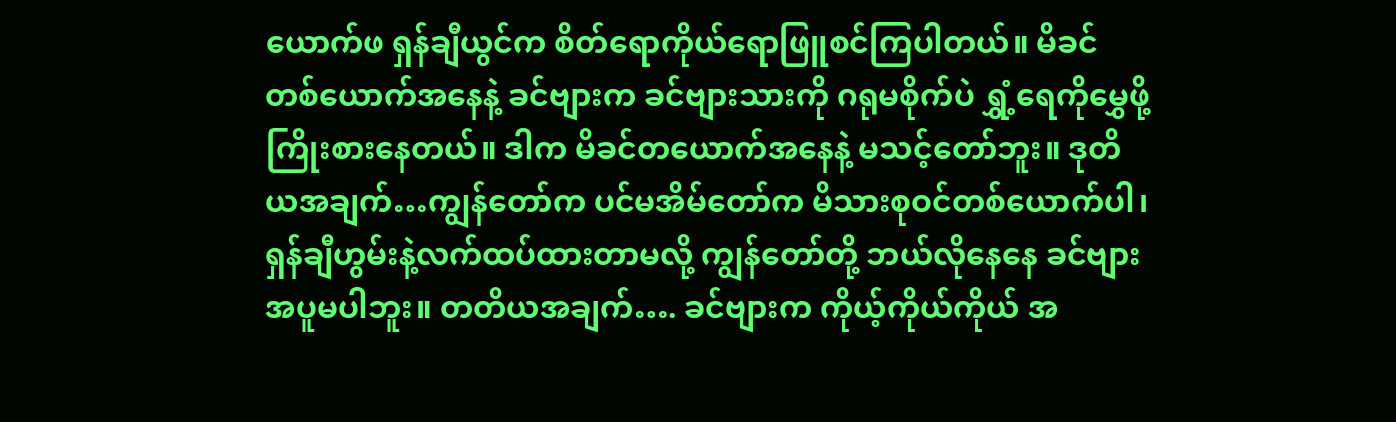ယောက်ဖ ရှန်ချီယွင်က စိတ်ရောကိုယ်ရောဖြူစင်ကြပါတယ်။ မိခင်တစ်ယောက်အနေနဲ့ ခင်ဗျားက ခင်ဗျားသားကို ဂရုမစိုက်ပဲ ရွှံ့ရေကိုမွှေဖို့ကြိုးစားနေတယ်။ ဒါက မိခင်တယောက်အနေနဲ့ မသင့်တော်ဘူး။ ဒုတိယအချက်…ကျွန်တော်က ပင်မအိမ်တော်က မိသားစုဝင်တစ်ယောက်ပါ၊ ရှန်ချီဟွမ်းနဲ့လက်ထပ်ထားတာမလို့ ကျွန်တော်တို့ ဘယ်လိုနေနေ ခင်ဗျားအပူမပါဘူး။ တတိယအချက်…. ခင်ဗျားက ကိုယ့်ကိုယ်ကိုယ် အ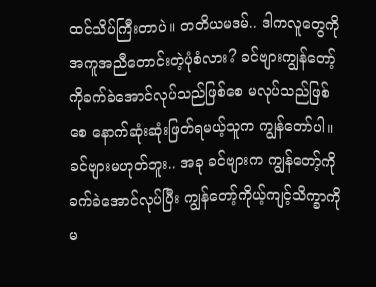ထင်သိပ်ကြီးတာပဲ။ တတိယမဒမ်.. ဒါကလူတွေကိုအကူအညီတောင်းတဲ့ပုံစံလား? ခင်ဗျားကျွန်တော့်ကိုခက်ခဲအောင်လုပ်သည်ဖြစ်စေ မလုပ်သည်ဖြစ်စေ နောက်ဆုံးဆုံးဖြတ်ရမယ့်သူက ကျွန်တော်ပါ။ ခင်ဗျားမဟုတ်ဘူး.. အခု ခင်ဗျားက ကျွန်တော့်ကို ခက်ခဲအောင်လုပ်ပြီး ကျွန်တော့်ကိုယ့်ကျင့်သိက္ခာကို မ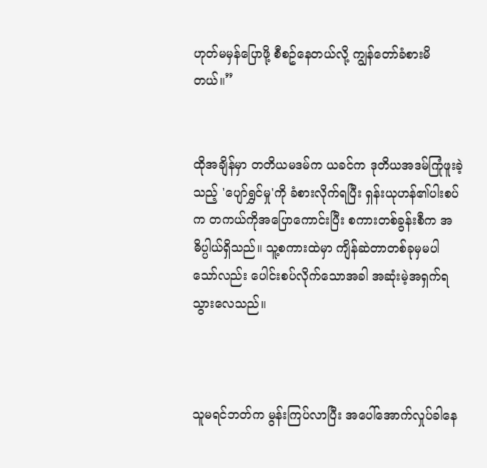ဟုတ်မမှန်ပြောဖို့ စီစဥ်နေတယ်လို့ ကျွန်တော်ခံစားမိတယ်။”


ထိုအချိန်မှာ တတိယမဒမ်က ယခင်က ဒုတိယအဒမ်ကြုံဖူးခဲ့သည့် 'ပျော်ရွှင်မှု'ကို ခံစားလိုက်ရပြီး ရှန်းယုဟန်၏ပါးစပ်က တကယ်ကိုအပြောကောင်းပြီး စကားတစ်ခွန်းစီက အဓိပ္ပါယ်ရှိသည်။ သူ့စကားထဲမှာ ကျိန်ဆဲတာတစ်ခုမှမပါသော်လည်း ပေါင်းစပ်လိုက်သောအခါ အဆုံးမဲ့အရှက်ရသွားလေသည်။



သူမရင်ဘတ်က မွန်းကြပ်လာပြီး အပေါ်အောက်လှုပ်ခါနေ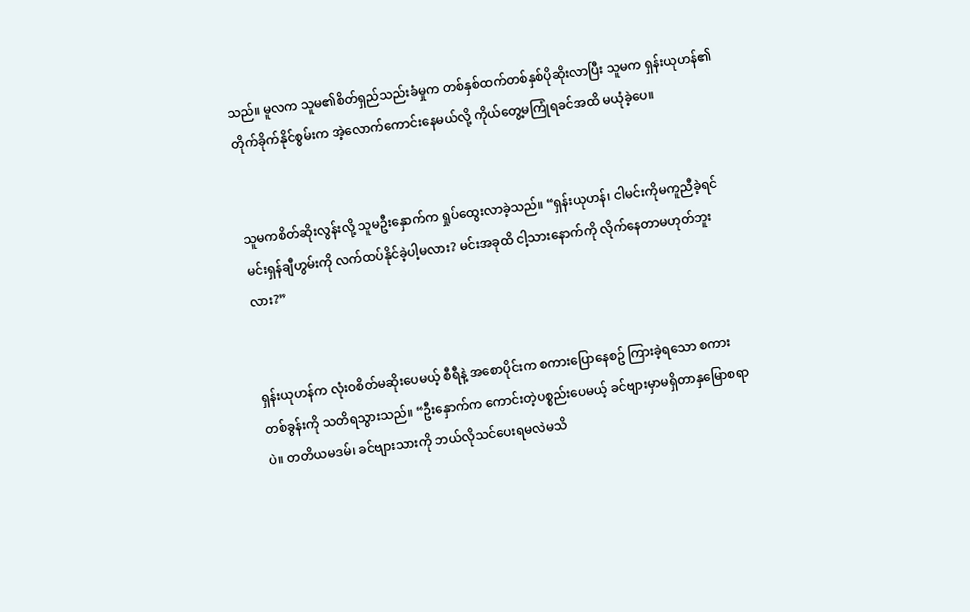သည်။ မူလက သူမ၏စိတ်ရှည်သည်းခံမှုက တစ်နှစ်ထက်တစ်နှစ်ပိုဆိုးလာပြီး သူမက ရှန်းယုဟန်၏တိုက်ခိုက်နိုင်စွမ်းက အဲ့လောက်ကောင်းနေမယ်လို့ ကိုယ်တွေ့မကြုံရခင်အထိ မယုံခဲ့ပေ။


သူမကစိတ်ဆိုးလွန်းလို့ သူမဦးနှောက်က ရှုပ်ထွေးလာခဲ့သည်။ “ရှန်းယုဟန်၊ ငါမင်းကိုမကူညီခဲ့ရင် မင်းရှန်ချီဟွမ်းကို လက်ထပ်နိုင်ခဲ့ပါ့မလား? မင်းအခုထိ ငါ့သားနောက်ကို လိုက်နေတာမဟုတ်ဘူးလား?”


ရှန်းယုဟန်က လုံးဝစိတ်မဆိုးပေမယ့် စီရီနဲ့ အစောပိုင်းက စကားပြောနေစဥ် ကြားခဲ့ရသော စကားတစ်ခွန်းကို သတိရသွားသည်။ “ဦးနှောက်က ကောင်းတဲ့ပစ္စည်းပေမယ့် ခင်ဗျားမှာမရှိတာနှမြောစရာပဲ။ တတိယမဒမ်၊ ခင်ဗျားသားကို ဘယ်လိုသင်ပေးရမလဲမသိ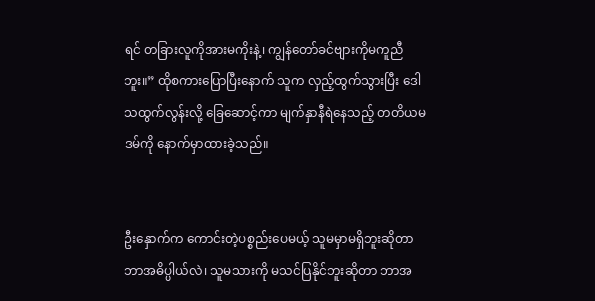ရင် တခြားလူကိုအားမကိုးနဲ့၊ ကျွန်တော်ခင်ဗျားကိုမကူညီဘူး။” ထိုစကားပြောပြီးနောက် သူက လှည့်ထွက်သွားပြီး ဒေါသထွက်လွန်းလို့ ခြေဆောင့်ကာ မျက်နှာနီရဲနေသည့် တတိယမဒမ်ကို နောက်မှာထားခဲ့သည်။


ဦးနှောက်က ကောင်းတဲ့ပစ္စည်းပေမယ့် သူမမှာမရှိဘူးဆိုတာ ဘာအဓိပ္ပါယ်လဲ၊ သူမသားကို မသင်ပြနိုင်ဘူးဆိုတာ ဘာအ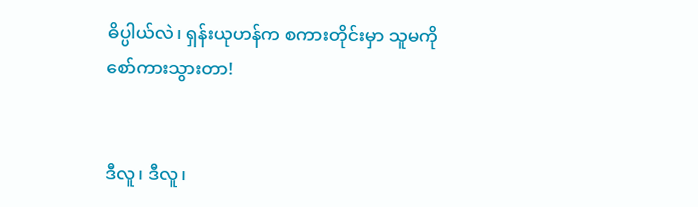ဓိပ္ပါယ်လဲ၊ ရှန်းယုဟန်က စကားတိုင်းမှာ သူမကိုစော်ကားသွားတာ!


ဒီလူ၊ ဒီလူ၊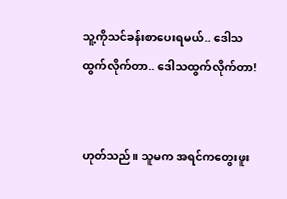သူ့ကိုသင်ခန်းစာပေးရမယ်.. ဒေါသထွက်လိုက်တာ.. ဒေါသထွက်လိုက်တာ!


ဟုတ်သည်။ သူမက အရင်ကတွေးဖူး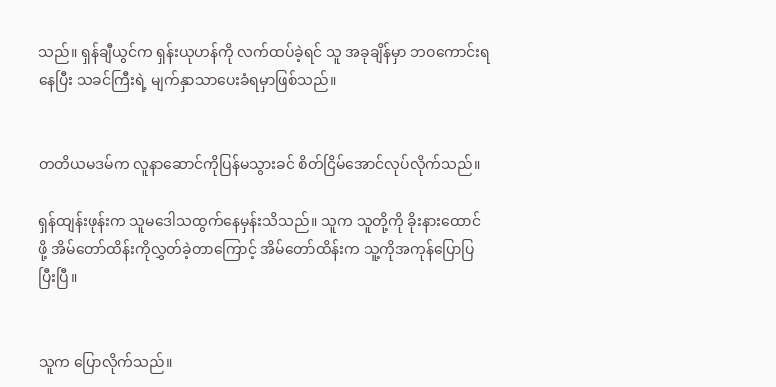သည်။ ရှန်ချီယွင်က ရှန်းယုဟန်ကို လက်ထပ်ခဲ့ရင် သူ အခုချိန်မှာ ဘဝကောင်းရနေပြီး သခင်ကြီးရဲ့ မျက်နှာသာပေးခံရမှာဖြစ်သည်။


တတိယမဒမ်က လူနာဆောင်ကိုပြန်မသွားခင် စိတ်ငြိမ်အောင်လုပ်လိုက်သည်။

ရှန်ထျန်းဖုန်းက သူမဒေါသထွက်နေမှန်းသိသည်။ သူက သူတို့ကို ခိုးနားထောင်ဖို့ အိမ်တော်ထိန်းကိုလွှတ်ခဲ့တာကြောင့် အိမ်တော်ထိန်းက သူ့ကိုအကုန်ပြောပြပြီးပြီ။


သူက ပြောလိုက်သည်။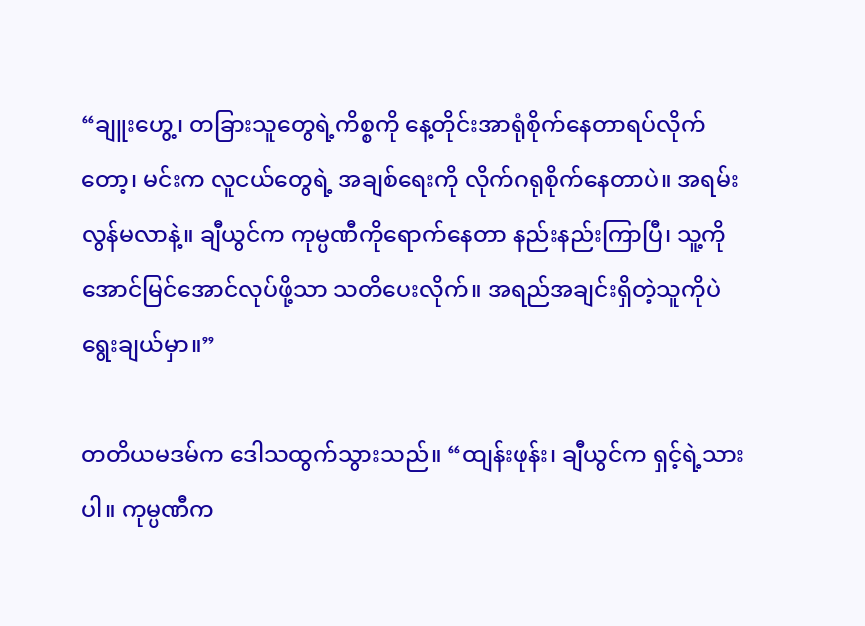“ချူးဟွေ့၊ တခြားသူတွေရဲ့ကိစ္စကို နေ့တိုင်းအာရုံစိုက်နေတာရပ်လိုက်တော့၊ မင်းက လူငယ်တွေရဲ့ အချစ်ရေးကို လိုက်ဂရုစိုက်နေတာပဲ။ အရမ်းလွန်မလာနဲ့။ ချီယွင်က ကုမ္ပဏီကိုရောက်နေတာ နည်းနည်းကြာပြီ၊ သူ့ကိုအောင်မြင်အောင်လုပ်ဖို့သာ သတိပေးလိုက်။ အရည်အချင်းရှိတဲ့သူကိုပဲ ရွေးချယ်မှာ။”

တတိယမဒမ်က ဒေါသထွက်သွားသည်။ “ထျန်းဖုန်း၊ ချီယွင်က ရှင့်ရဲ့သားပါ။ ကုမ္ပဏီက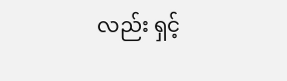လည်း ရှင့်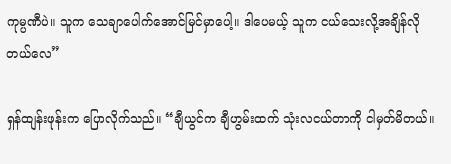ကုမ္ပဏီပဲ။ သူက သေချာပေါက်အောင်မြင်မှာပေါ့။ ဒါပေမယ့် သူက ငယ်သေးလို့အချိန်လိုတယ်လေ”

ရှန်ထျန်းဖုန်းက ပြောလိုက်သည်။ “ချီယွင်က ချီဟွမ်းထက် သုံးလငယ်တာကို ငါမှတ်မိတယ်။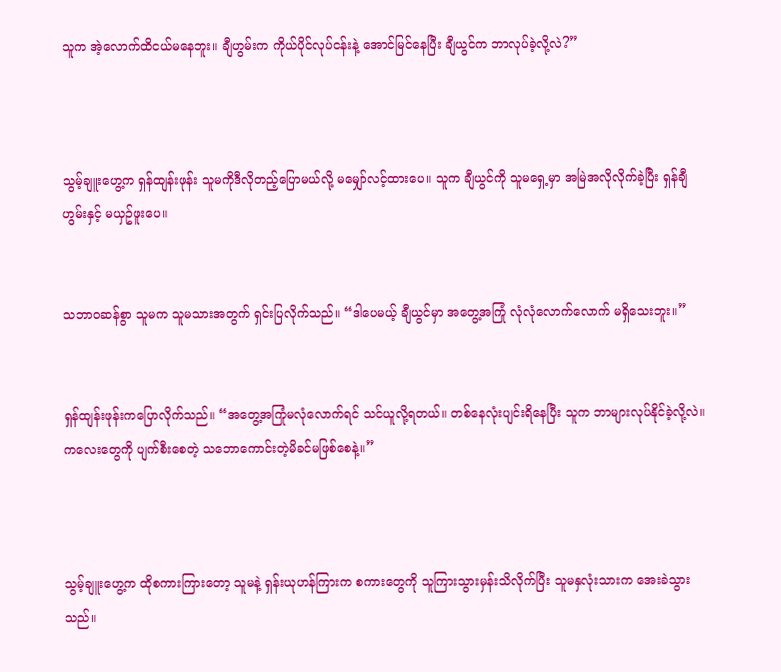သူက အဲ့လောက်ထိငယ်မနေဘူး။ ချီဟွမ်းက ကိုယ်ပိုင်လုပ်ငန်းနဲ့ အောင်မြင်နေပြီး ချီယွင်က ဘာလုပ်ခဲ့လို့လဲ?”



သွမ့်ချူးဟွေ့က ရှန်ထျန်းဖုန်း သူမကိုဒီလိုတည့်ပြောမယ်လို့ မမျှော်လင့်ထားပေ။ သူက ချီယွင်ကို သူမရှေ့မှာ အမြဲအလိုလိုက်ခဲ့ပြီး ရှန်ချီဟွမ်းနှင့် မယှဥ်ဖူးပေ။


သဘာဝဆန်စွာ သူမက သူမသားအတွက် ရှင်းပြလိုက်သည်။ “ဒါပေမယ့် ချီယွင်မှာ အတွေ့အကြုံ လုံလုံလောက်လောက် မရှိသေးဘူး။”


ရှန်ထျန်းဖုန်းကပြောလိုက်သည်။ “အတွေ့အကြုံမလုံလောက်ရင် သင်ယူလို့ရတယ်။ တစ်နေလုံးပျင်းရိနေပြီး သူက ဘာများလုပ်နိုင်ခဲ့လို့လဲ။ ကလေးတွေကို ပျက်စီးစေတဲ့ သဘောကောင်းတဲ့မိခင်မဖြစ်စေနဲ့။”



သွမ့်ချူးဟွေ့က ထိုစကားကြားတော့ သူမနဲ့ ရှန်းယုဟန်ကြားက စကားတွေကို သူကြားသွားမှန်းသိလိုက်ပြီး သူမနှလုံးသားက အေးခဲသွားသည်။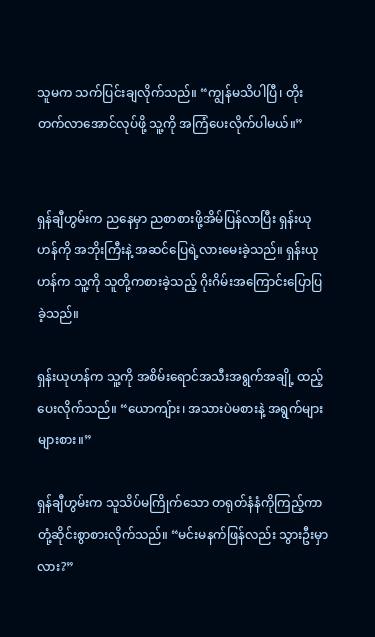သူမက သက်ပြင်းချလိုက်သည်။ “ကျွန်မသိပါပြီ၊ တိုးတက်လာအောင်လုပ်ဖို့ သူ့ကို အကြံပေးလိုက်ပါမယ်။”


ရှန်ချီဟွမ်းက ညနေမှာ ညစာစားဖို့အိမ်ပြန်လာပြီး ရှန်းယုဟန်ကို အဘိုးကြီးနဲ့ အဆင်ပြေရဲ့လားမေးခဲ့သည်။ ရှန်းယုဟန်က သူ့ကို သူတို့ကစားခဲ့သည့် ဂိုးဂိမ်းအကြောင်းပြောပြခဲ့သည်။

ရှန်းယုဟန်က သူ့ကို အစိမ်းရောင်အသီးအရွက်အချို့ ထည့်ပေးလိုက်သည်။ “ယောကျ်ား၊ အသားပဲမစားနဲ့ အရွက်များများစား။”

ရှန်ချီဟွမ်းက သူသိပ်မကြိုက်သော တရုတ်နံနံကိုကြည့်ကာ တုံ့ဆိုင်းစွာစားလိုက်သည်။ “မင်းမနက်ဖြန်လည်း သွားဦးမှာလား?”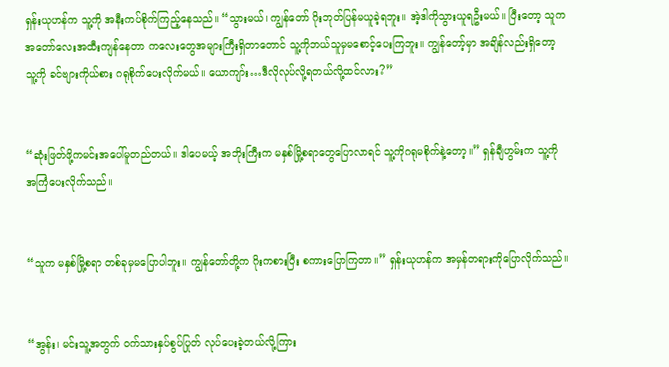ရှန်းယုဟန်က သူ့ကို အနီးကပ်စိုက်ကြည့်နေသည်။ “သွားမယ်၊ ကျွန်တော် ဂိုးဘုတ်ပြန်မယူခဲ့ရဘူး။ အဲ့ဒါကိုသွားယူရဦးမယ်။ ပြီးတော့ သူက အတော်လေးအထီးကျန်နေတာ ကလေးတွေအများကြီးရှိတာတောင် သူ့ကိုဘယ်သူမှမစောင့်ပေးကြဘူး။ ကျွန်တော့်မှာ အချိန်လည်းရှိတော့ သူ့ကို ခင်ဗျားကိုယ်စား ဂရုစိုက်ပေးလိုက်မယ်။ ယောကျာ်း…ဒီလိုလုပ်လို့ရတယ်လို့ထင်လား?”


“ဆုံးဖြတ်ဖို့ကမင်းအပေါ်မူတည်တယ်။ ဒါပေမယ့် အဘိုးကြီးက မနှစ်မြို့စရာတွေပြောလာရင် သူ့ကိုဂရုမစိုက်နဲ့တော့။” ရှန်ချီဟွမ်းက သူ့ကိုအကြံပေးလိုက်သည်။


“သူက မနှစ်မြို့စရာ တစ်ခုမှမပြောပါဘူး။ ကျွန်တော်တို့က ဂိုးကစားပြီး စကားပြောကြတာ။” ရှန်းယုဟန်က အမှန်တရားကိုပြောလိုက်သည်။


“အွန်း၊ မင်းသူ့အတွက် ဝက်သားနှပ်စွပ်ပြုတ် လုပ်ပေးခဲ့တယ်လို့ကြား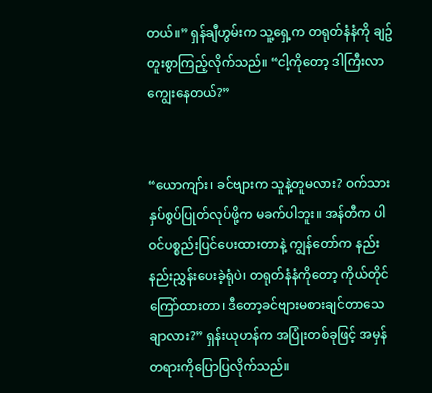တယ်။” ရှန်ချီဟွမ်းက သူ့ရှေ့က တရုတ်နံနံကို ချဥ်တူးစွာကြည့်လိုက်သည်။ “ငါ့ကိုတော့ ဒါကြီးလာကျွေးနေတယ်?”


“ယောကျာ်း၊ ခင်ဗျားက သူနဲ့တူမလား? ဝက်သားနှပ်စွပ်ပြုတ်လုပ်ဖို့က မခက်ပါဘူး။ အန်တီက ပါဝင်ပစ္စည်းပြင်ပေးထားတာနဲ့ ကျွန်တော်က နည်းနည်းညွှန်းပေးခဲ့ရုံပဲ၊ တရုတ်နံနံကိုတော့ ကိုယ်တိုင်ကြော်ထားတာ၊ ဒီတော့ခင်ဗျားမစားချင်တာသေချာလား?” ရှန်းယုဟန်က အပြုံးတစ်ခုဖြင့် အမှန်တရားကိုပြောပြလိုက်သည်။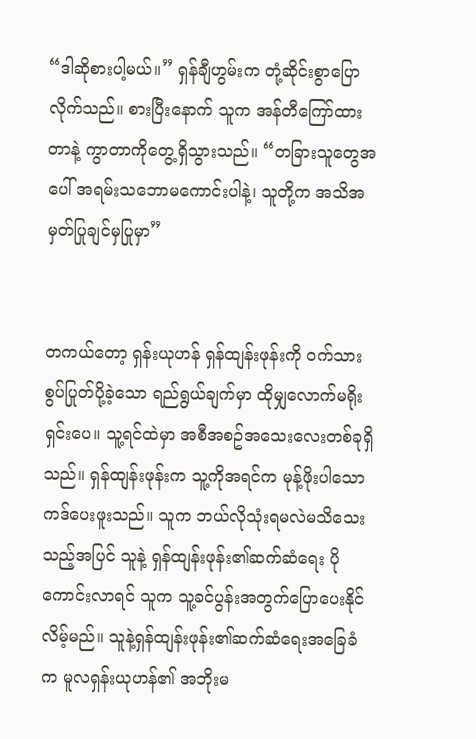“ဒါဆိုစားပါ့မယ်။” ရှန်ချီဟွမ်းက တုံ့ဆိုင်းစွာပြောလိုက်သည်။ စားပြီးနောက် သူက အန်တီကြော်ထားတာနဲ့ ကွာတာကိုတွေ့ရှိသွားသည်။ “တခြားသူတွေအပေါ် အရမ်းသဘောမကောင်းပါနဲ့၊ သူတို့က အသိအမှတ်ပြုချင်မှပြုမှာ”


တကယ်တော့ ရှန်းယုဟန် ရှန်ထျန်းဖုန်းကို ဝက်သားစွပ်ပြုတ်ပို့ခဲ့သော ရည်ရွယ်ချက်မှာ ထိုမျှလောက်မရိုးရှင်းပေ။ သူ့ရင်ထဲမှာ အစီအစဥ်အသေးလေးတစ်ခုရှိသည်။ ရှန်ထျန်းဖုန်းက သူ့ကိုအရင်က မုန့်ဖိုးပါသော ကဒ်ပေးဖူးသည်။ သူက ဘယ်လိုသုံးရမလဲမသိသေးသည့်အပြင် သူနဲ့ ရှန်ထျန်းဖုန်း၏ဆက်ဆံရေး ပိုကောင်းလာရင် သူက သူ့ခင်ပွန်းအတွက်ပြောပေးနိုင်လိမ့်မည်။ သူနဲ့ရှန်ထျန်းဖုန်း၏ဆက်ဆံရေးအခြေခံက မူလရှန်းယုဟန်၏ အဘိုးမ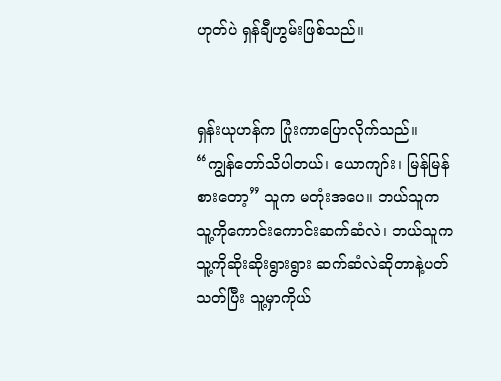ဟုတ်ပဲ ရှန်ချီဟွမ်းဖြစ်သည်။


ရှန်းယုဟန်က ပြုံးကာပြောလိုက်သည်။ “ကျွန်တော်သိပါတယ်၊ ယောကျာ်း၊ မြန်မြန်စားတော့” သူက မတုံးအပေ။ ဘယ်သူက သူ့ကိုကောင်းကောင်းဆက်ဆံလဲ၊ ဘယ်သူက သူ့ကိုဆိုးဆိုးရွားရွား ဆက်ဆံလဲဆိုတာနဲ့ပတ်သတ်ပြီး သူ့မှာကိုယ်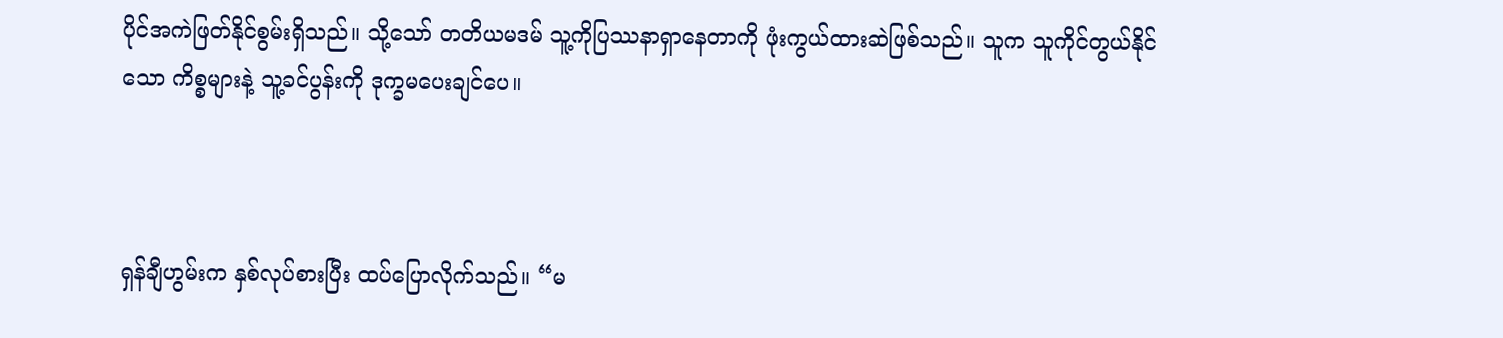ပိုင်အကဲဖြတ်နိုင်စွမ်းရှိသည်။ သို့သော် တတိယမဒမ် သူ့ကိုပြဿနာရှာနေတာကို ဖုံးကွယ်ထားဆဲဖြစ်သည်။ သူက သူကိုင်တွယ်နိုင်သော ကိစ္စများနဲ့ သူ့ခင်ပွန်းကို ဒုက္ခမပေးချင်ပေ။



ရှန်ချီဟွမ်းက နှစ်လုပ်စားပြီး ထပ်ပြောလိုက်သည်။ “မ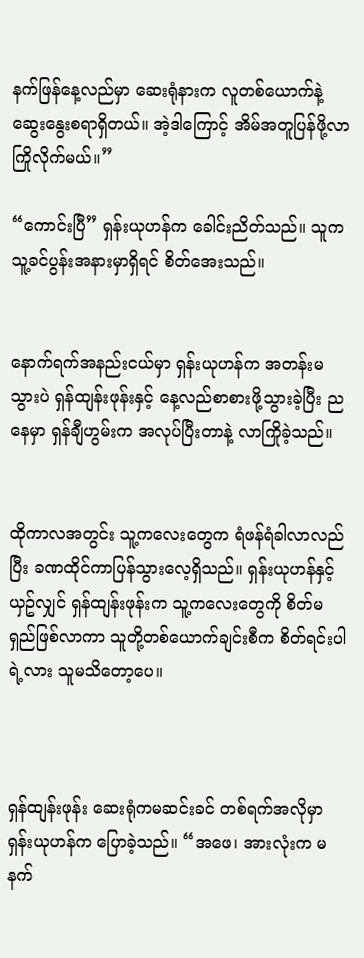နက်ဖြန်နေ့လည်မှာ ဆေးရုံနားက လူတစ်ယောက်နဲ့ ဆွေးနွေးစရာရှိတယ်။ အဲ့ဒါကြောင့် အိမ်အတူပြန်ဖို့လာကြိုလိုက်မယ်။”

“ကောင်းပြီ” ရှန်းယုဟန်က ခေါင်းညိတ်သည်။ သူက သူ့ခင်ပွန်းအနားမှာရှိရင် စိတ်အေးသည်။


နောက်ရက်အနည်းငယ်မှာ ရှန်းယုဟန်က အတန်းမသွားပဲ ရှန်ထျန်းဖုန်းနှင့် နေ့လည်စာစားဖို့သွားခဲ့ပြီး ညနေမှာ ရှန်ချီဟွမ်းက အလုပ်ပြီးတာနဲ့ လာကြိုခဲ့သည်။


ထိုကာလအတွင်း သူ့ကလေးတွေက ရံဖန်ရံခါလာလည်ပြီး ခဏထိုင်ကာပြန်သွားလေ့ရှိသည်။ ရှန်းယုဟန်နှင့်ယှဥ်လျှင် ရှန်ထျန်းဖုန်းက သူ့ကလေးတွေကို စိတ်မရှည်ဖြစ်လာကာ သူတို့တစ်ယောက်ချင်းစီက စိတ်ရင်းပါရဲ့လား သူမသိတော့ပေ။



ရှန်ထျန်းဖုန်း ဆေးရုံကမဆင်းခင် တစ်ရက်အလိုမှာ ရှန်းယုဟန်က ပြောခဲ့သည်။ “အဖေ၊ အားလုံးက မနက်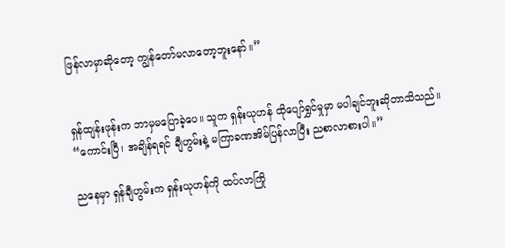ဖြန်လာမှာဆိုတော့ ကျွန်တော်မလာတော့ဘူးနော်။”


ရှန်ထျန်းဖုန်းက ဘာမှမပြောခဲ့ပေ။ သူက ရှန်းယုဟန် ထိုပျော်ရွှင်မှုမှာ မပါချင်ဘူးဆိုတာသိသည်။ “ကောင်းပြီ၊ အချိန်ရရင် ချီဟွမ်းနဲ့ မကြာခဏအိမ်ပြန်လာပြီး ညစာလာစားပါ။”

ညနေမှာ ရှန်ချီဟွမ်းက ရှန်းယုဟန်ကို ထပ်လာကြို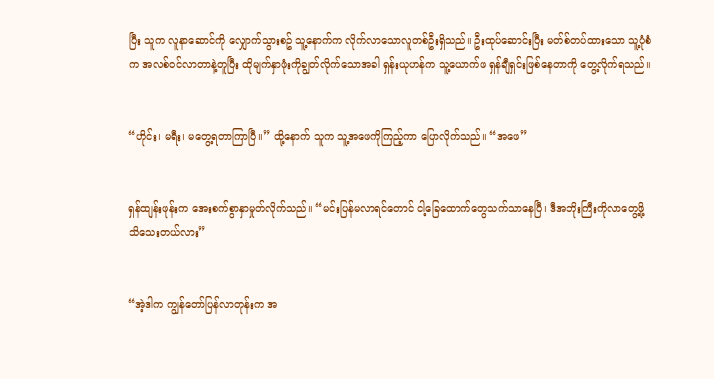ပြီး သူက လူနာဆောင်ကို လျှောက်သွားစဥ် သူ့နောက်က လိုက်လာသောလူတစ်ဦးရှိသည်။ ဦးထုပ်ဆောင်းပြီး မတ်စ်တပ်ထားသော သူ့ပုံစံက အလစ်ဝင်လာတာနဲ့တူပြီး ထိုမျက်နှာဖုံးကိုချွတ်လိုက်သောအခါ ရှန်းယုဟန်က သူ့ယောက်ဖ ရှန်ချီရှင်းဖြစ်နေတာကို တွေ့လိုက်ရသည်။


“ဟိုင်း၊ မရီး၊ မတွေ့ရတာကြာပြီ။” ထို့နောက် သူက သူ့အဖေကိုကြည့်ကာ ပြောလိုက်သည်။ “အဖေ”


ရှန်ထျန်းဖုန်းက အေးစက်စွာနှာမှုတ်လိုက်သည်။ “မင်းပြန်မလာရင်တောင် ငါ့ခြေထောက်တွေသက်သာနေပြီ၊ ဒီအဘိုးကြီးကိုလာတွေ့ဖို့ သိသေးတယ်လား”


“အဲ့ဒါက ကျွန်တော်ပြန်လာတုန်းက အ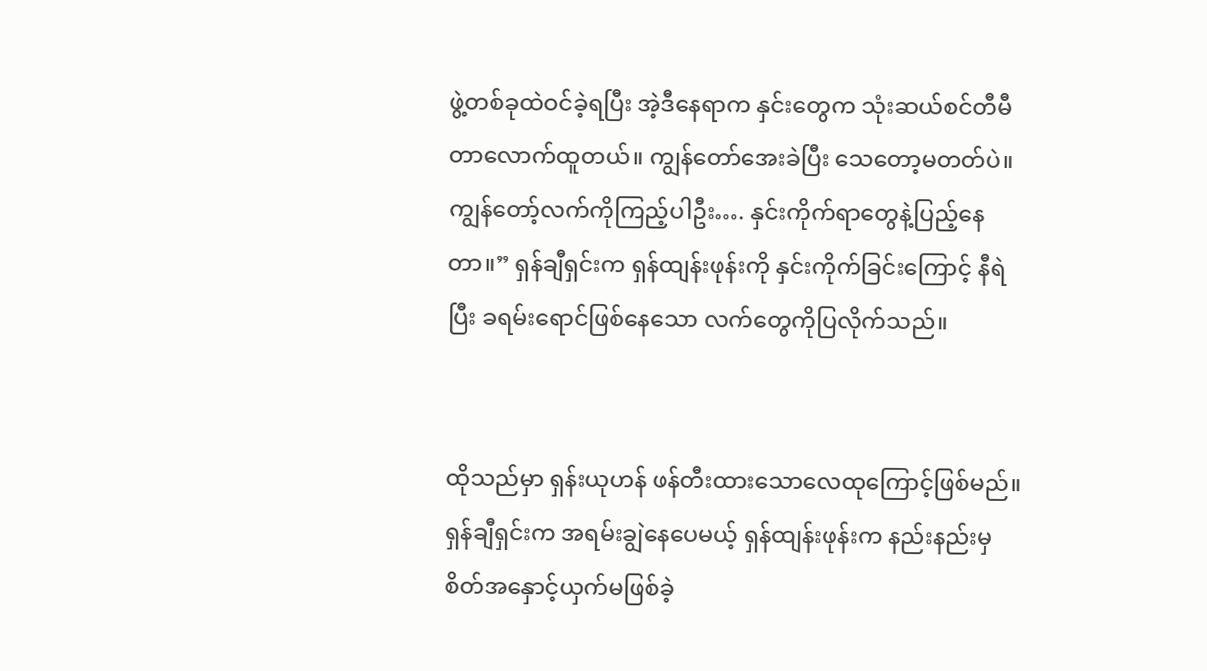ဖွဲ့တစ်ခုထဲဝင်ခဲ့ရပြီး အဲ့ဒီနေရာက နှင်းတွေက သုံးဆယ်စင်တီမီတာလောက်ထူတယ်။ ကျွန်တော်အေးခဲပြီး သေတော့မတတ်ပဲ။ ကျွန်တော့်လက်ကိုကြည့်ပါဦး…. နှင်းကိုက်ရာတွေနဲ့ပြည့်နေတာ။” ရှန်ချီရှင်းက ရှန်ထျန်းဖုန်းကို နှင်းကိုက်ခြင်းကြောင့် နီရဲပြီး ခရမ်းရောင်ဖြစ်နေသော လက်တွေကိုပြလိုက်သည်။


ထိုသည်မှာ ရှန်းယုဟန် ဖန်တီးထားသောလေထုကြောင့်ဖြစ်မည်။ ရှန်ချီရှင်းက အရမ်းချွဲနေပေမယ့် ရှန်ထျန်းဖုန်းက နည်းနည်းမှ စိတ်အနှောင့်ယှက်မဖြစ်ခဲ့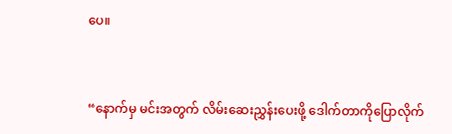ပေ။


“နောက်မှ မင်းအတွက် လိမ်းဆေးညွှန်းပေးဖို့ ဒေါက်တာကိုပြောလိုက်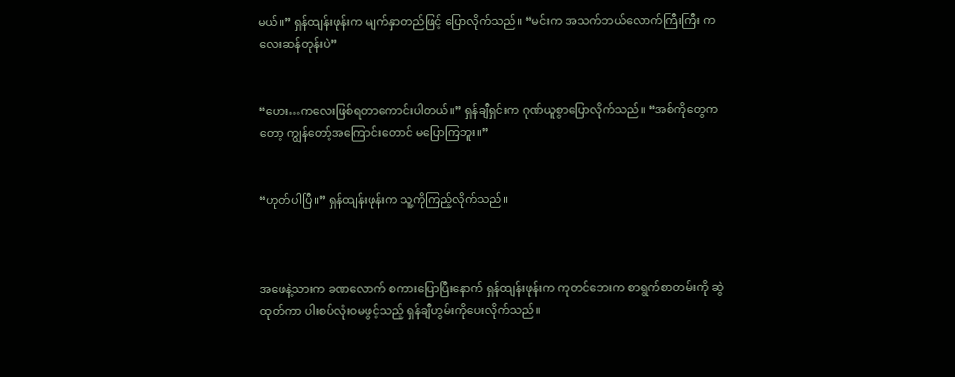မယ်။” ရှန်ထျန်းဖုန်းက မျက်နှာတည်ဖြင့် ပြောလိုက်သည်။ “မင်းက အသက်ဘယ်လောက်ကြီးကြီး ကလေးဆန်တုန်းပဲ”


“ဟေး…ကလေးဖြစ်ရတာကောင်းပါတယ်။” ရှန်ချီရှင်းက ဂုဏ်ယူစွာပြောလိုက်သည်။ “အစ်ကိုတွေကတော့ ကျွန်တော့်အကြောင်းတောင် မပြောကြဘူး။”


“ဟုတ်ပါပြီ။” ရှန်ထျန်းဖုန်းက သူ့ကိုကြည့်လိုက်သည်။



အဖေနဲ့သားက ခဏလောက် စကားပြောပြီးနောက် ရှန်ထျန်းဖုန်းက ကုတင်ဘေးက စာရွက်စာတမ်းကို ဆွဲထုတ်ကာ ပါးစပ်လုံးဝမဖွင့်သည့် ရှန်ချီဟွမ်းကိုပေးလိုက်သည်။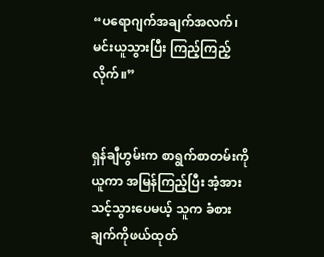“ပရောဂျက်အချက်အလက်၊ မင်းယူသွားပြီး ကြည့်ကြည့်လိုက်။”


ရှန်ချီဟွမ်းက စာရွက်စာတမ်းကိုယူကာ အမြန်ကြည့်ပြီး အံ့အားသင့်သွားပေမယ့် သူက ခံစားချက်ကိုဖယ်ထုတ်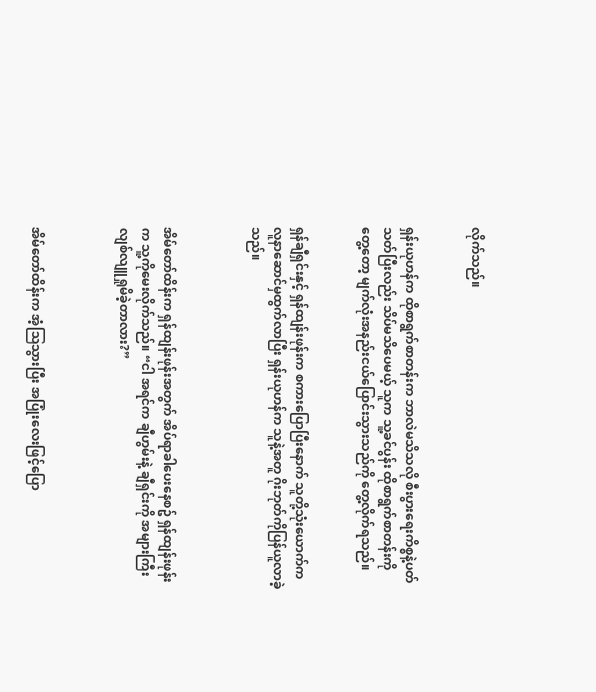လိုက်သည်။


ရှန်းယုဟန်က ထိုစာရွက်စာတန်းက ဘာလဲမသိသလို စီးပွားရေးကိစ္စနဲ့ပတ်သတ်ပြီးလည်း သိပ်မသိပေမယ့် သူက သူ့ခင်ပွန်း ထိုစာရွက်စာတန်းကိုတွေ့တော့ မျက်လုံးအနည်းငယ်ပြောင်းသွားသည်ကို တွေ့လိုက်ရသည်။


ရှန်ချီရှင်းနှင့် ရှန်ထျန်းဖုန်းက စကားပြောပြီးနောက် သူတို့သုံးယောက်က လူနာဆောင်မှထွက်လာပြီး ရှန်းယုဟန်က သူနဲ့အတူ ဂိုးဘုတ်ကိုပြန်ယူလာခဲ့သည်။



အိမ်တော်ထိန်းက ရှန်ထျန်းဖုန်းအတွက် အိပ်ရာခါပေးနေစဥ် ရှန်ထျန်းဖုန်းက သူ့ကိုမေးလိုက်သည်။ “ငါ အရင်က ချီဟွမ်းနဲ့ ချီရှင်းကို အများကြီးလျစ်လျူရှုမိခဲ့တာလား?”



အိမ်တော်ထိန်းက အံ့သြသွားပြီး အပြုံးလေးဖြင့်ပြော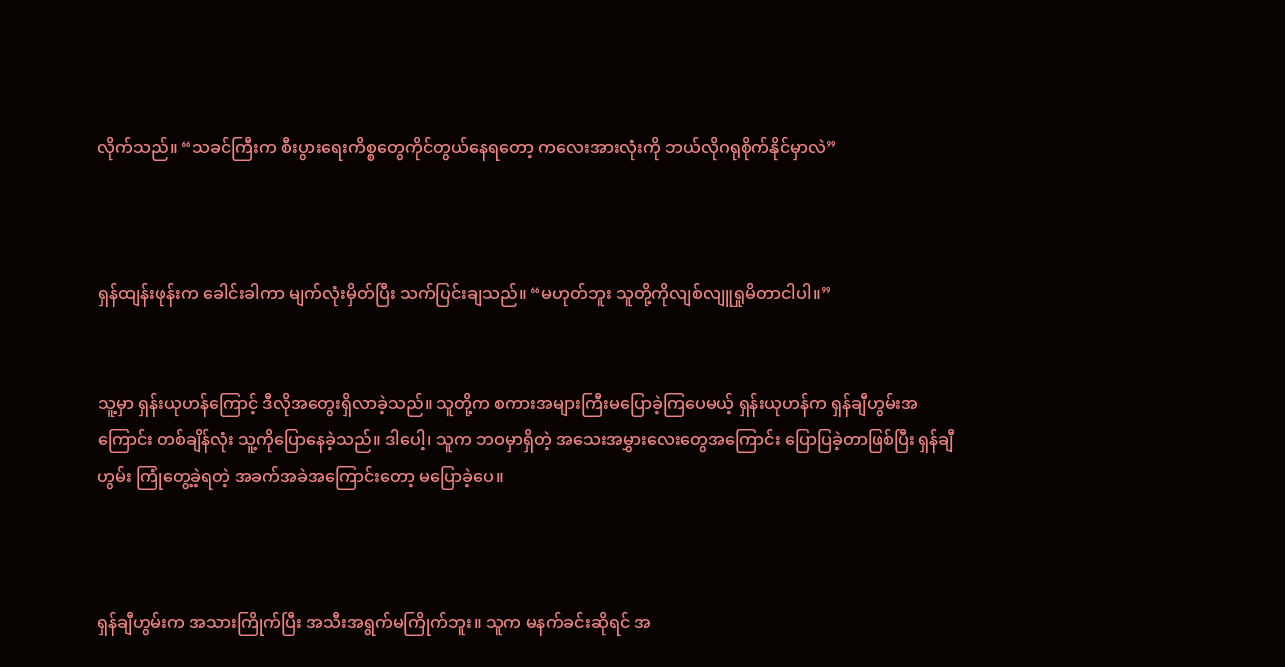လိုက်သည်။ “သခင်ကြီးက စီးပွားရေးကိစ္စတွေကိုင်တွယ်နေရတော့ ကလေးအားလုံးကို ဘယ်လိုဂရုစိုက်နိုင်မှာလဲ”



ရှန်ထျန်းဖုန်းက ခေါင်းခါကာ မျက်လုံးမှိတ်ပြီး သက်ပြင်းချသည်။ “မဟုတ်ဘူး သူတို့ကိုလျစ်လျူရှုမိတာငါပါ။”


သူ့မှာ ရှန်းယုဟန်ကြောင့် ဒီလိုအတွေးရှိလာခဲ့သည်။ သူတို့က စကားအများကြီးမပြောခဲ့ကြပေမယ့် ရှန်းယုဟန်က ရှန်ချီဟွမ်းအကြောင်း တစ်ချိန်လုံး သူ့ကိုပြောနေခဲ့သည်။ ဒါပေါ့၊ သူက ဘဝမှာရှိတဲ့ အသေးအမွှားလေးတွေအကြောင်း ပြောပြခဲ့တာဖြစ်ပြီး ရှန်ချီဟွမ်း ကြုံတွေ့ခဲ့ရတဲ့ အခက်အခဲအကြောင်းတော့ မပြောခဲ့ပေ။



ရှန်ချီဟွမ်းက အသားကြိုက်ပြီး အသီးအရွက်မကြိုက်ဘူး။ သူက မနက်ခင်းဆိုရင် အ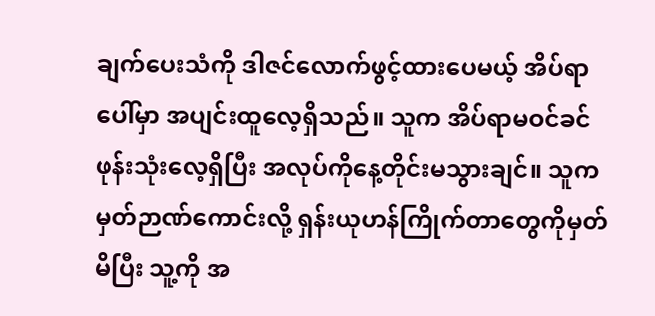ချက်ပေးသံကို ဒါဇင်လောက်ဖွင့်ထားပေမယ့် အိပ်ရာပေါ်မှာ အပျင်းထူလေ့ရှိသည်။ သူက အိပ်ရာမဝင်ခင် ဖုန်းသုံးလေ့ရှိပြီး အလုပ်ကိုနေ့တိုင်းမသွားချင်။ သူက မှတ်ဉာဏ်ကောင်းလို့ ရှန်းယုဟန်ကြိုက်တာတွေကိုမှတ်မိပြီး သူ့ကို အ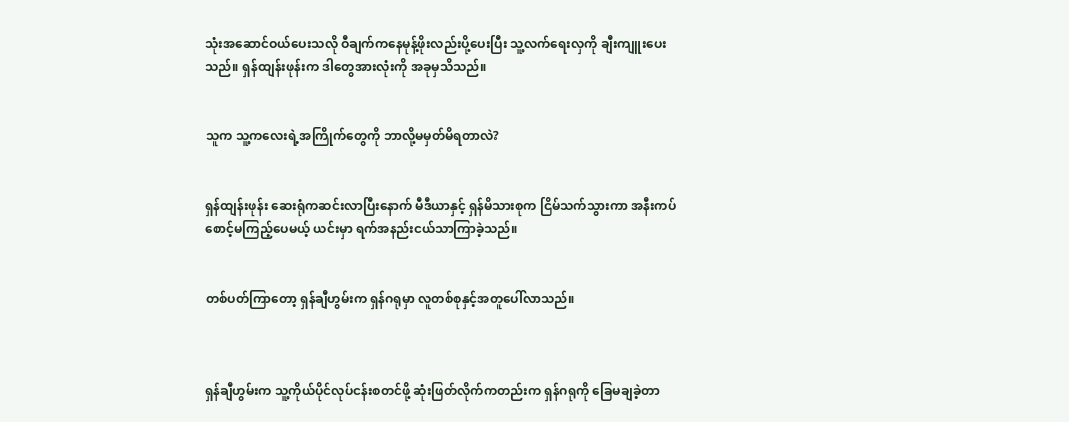သုံးအဆောင်ဝယ်ပေးသလို ဝီချက်ကနေမုန့်ဖိုးလည်းပို့ပေးပြီး သူ့လက်ရေးလှကို ချီးကျူးပေးသည်။ ရှန်ထျန်းဖုန်းက ဒါတွေအားလုံးကို အခုမှသိသည်။


သူက သူ့ကလေးရဲ့အကြိုက်တွေကို ဘာလို့မမှတ်မိရတာလဲ?


ရှန်ထျန်းဖုန်း ဆေးရုံကဆင်းလာပြီးနောက် မီဒီယာနှင့် ရှန်မိသားစုက ငြိမ်သက်သွားကာ အနီးကပ်စောင့်မကြည့်ပေမယ့် ယင်းမှာ ရက်အနည်းငယ်သာကြာခဲ့သည်။


တစ်ပတ်ကြာတော့ ရှန်ချီဟွမ်းက ရှန်ဂရုမှာ လူတစ်စုနှင့်အတူပေါ်လာသည်။



ရှန်ချီဟွမ်းက သူ့ကိုယ်ပိုင်လုပ်ငန်းစတင်ဖို့ ဆုံးဖြတ်လိုက်ကတည်းက ရှန်ဂရုကို ခြေမချခဲ့တာ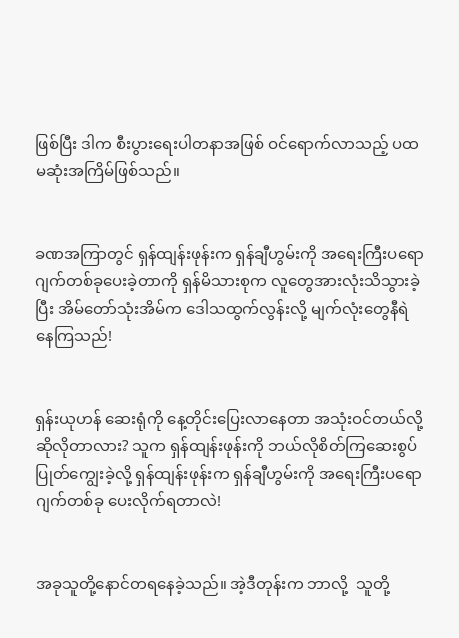ဖြစ်ပြီး ဒါက စီးပွားရေးပါတနာအဖြစ် ဝင်ရောက်လာသည့် ပထမဆုံးအကြိမ်ဖြစ်သည်။


ခဏအကြာတွင် ရှန်ထျန်းဖုန်းက ရှန်ချီဟွမ်းကို အရေးကြီးပရောဂျက်တစ်ခုပေးခဲ့တာကို ရှန်မိသားစုက လူတွေအားလုံးသိသွားခဲ့ပြီး အိမ်တော်သုံးအိမ်က ဒေါသထွက်လွန်းလို့ မျက်လုံးတွေနီရဲနေကြသည်!


ရှန်းယုဟန် ဆေးရုံကို နေ့တိုင်းပြေးလာနေတာ အသုံးဝင်တယ်လို့ ဆိုလိုတာလား? သူက ရှန်ထျန်းဖုန်းကို ဘယ်လိုစိတ်ကြဆေးစွပ်ပြုတ်ကျွေးခဲ့လို့ ရှန်ထျန်းဖုန်းက ရှန်ချီဟွမ်းကို အရေးကြီးပရောဂျက်တစ်ခု ပေးလိုက်ရတာလဲ!


အခုသူတို့နောင်တရနေခဲ့သည်။ အဲ့ဒီတုန်းက ဘာလို့  သူတို့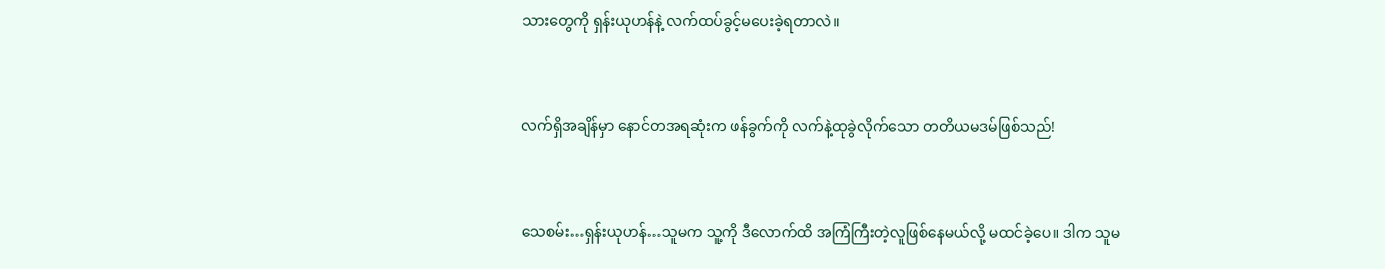သားတွေကို ရှန်းယုဟန်နဲ့ လက်ထပ်ခွင့်မပေးခဲ့ရတာလဲ။


လက်ရှိအချိန်မှာ နောင်တအရဆုံးက ဖန်ခွက်ကို လက်နဲ့ထုခွဲလိုက်သော တတိယမဒမ်ဖြစ်သည်!


သေစမ်း…ရှန်းယုဟန်…သူမက သူ့ကို ဒီလောက်ထိ အကြံကြီးတဲ့လူဖြစ်နေမယ်လို့ မထင်ခဲ့ပေ။ ဒါက သူမ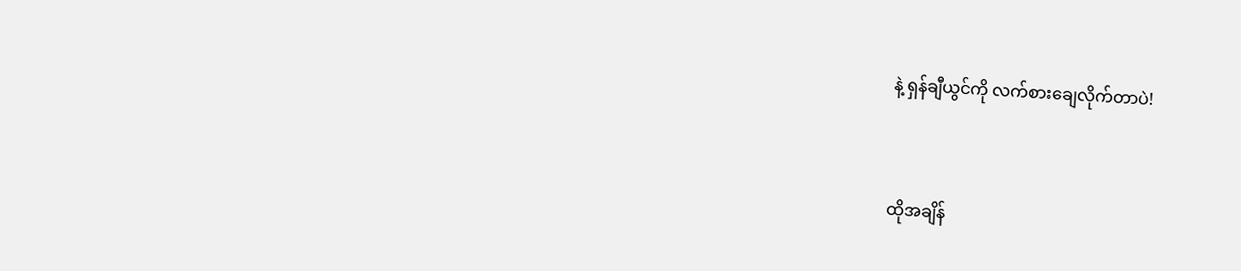နဲ့ ရှန်ချီယွင်ကို လက်စားချေလိုက်တာပဲ!


ထိုအချိန်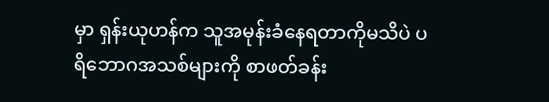မှာ ရှန်းယုဟန်က သူအမုန်းခံနေရတာကိုမသိပဲ ပရိဘောဂအသစ်များကို စာဖတ်ခန်း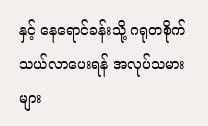နှင့် နေရောင်ခန်းသို့ ဂရုတစိုက်သယ်လာပေးရန် အလုပ်သမားများ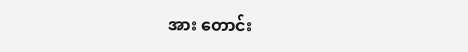အား တောင်း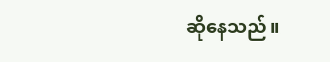ဆိုနေသည်။